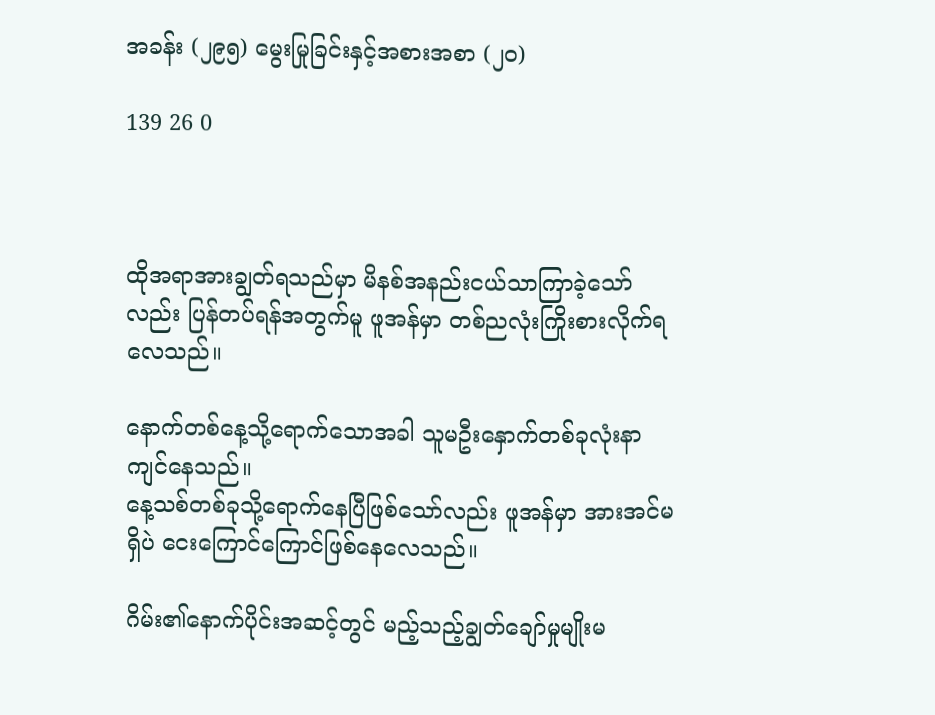အခန်း (၂၉၅) မွေးမြုခြင်းနှင့်အစားအစာ (၂၀)

139 26 0



ထိုအရာအားချွတ်ရသည်မှာ မိနစ်အနည်းငယ်သာကြာခဲ့သော်လည်း ပြန်တပ်ရန်အတွက်မူ ဖူအန်မှာ တစ်ညလုံးကြိုးစားလိုက်ရလေသည်။

နောက်တစ်နေ့သို့ရောက်သောအခါ သူမဦးနှောက်တစ်ခုလုံးနာကျင်နေသည်။
နေ့သစ်တစ်ခုသို့ရောက်နေပြီဖြစ်သော်လည်း ဖူအန်မှာ အားအင်မရှိပဲ ငေးကြောင်ကြောင်ဖြစ်နေလေသည်။

ဂိမ်း၏နောက်ပိုင်းအဆင့်တွင် မည့်သည့်ချွတ်ချော်မှုမျိုးမ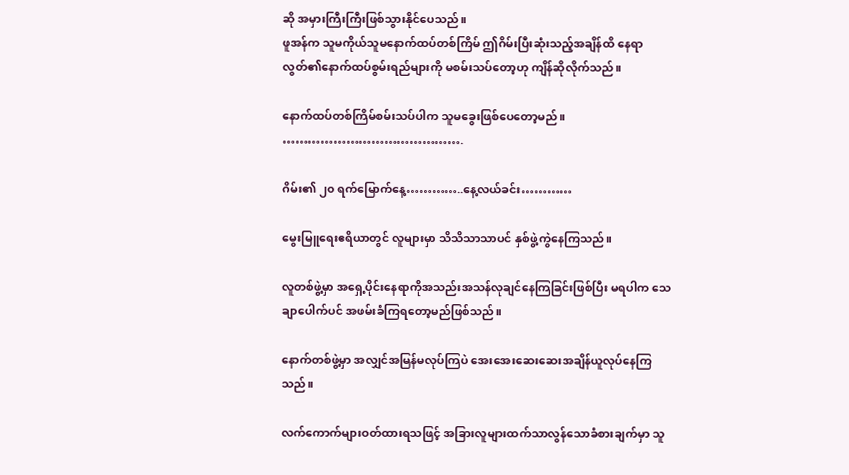ဆို အမှားကြီးကြီးဖြစ်သွားနိုင်ပေသည်။
ဖူအန်က သူမကိုယ်သူမနောက်ထပ်တစ်ကြိမ် ဤဂိမ်းပြီးဆုံးသည့်အချိန်ထိ နေရာလွတ်၏နောက်ထပ်စွမ်းရည်များကို မစမ်းသပ်တော့ဟု ကျိန်ဆိုလိုက်သည်။

နောက်ထပ်တစ်ကြိမ်စမ်းသပ်ပါက သူမခွေးဖြစ်ပေတော့မည်။
…………………………………….

ဂိမ်း၏ ၂၀ ရက်မြောက်နေ့…………..နေ့လယ်ခင်း…………

မွေးမြူရေးဧရိယာတွင် လူများမှာ သိသိသာသာပင် နှစ်ဖွဲ့ကွဲနေကြသည်။

လူတစ်ဖွဲ့မှာ အရှေ့ပိုင်းနေရာကိုအသည်းအသန်လုချင်နေကြခြင်းဖြစ်ပြီး မရပါက သေချာပေါက်ပင် အဖမ်းခံကြရတော့မည်ဖြစ်သည်။

နောက်တစ်ဖွဲ့မှာ အလျှင်အမြန်မလုပ်ကြပဲ အေးအေးဆေးဆေးအချိန်ယူလုပ်နေကြသည်။

လက်ကောက်များဝတ်ထားရသဖြင့် အခြားလူများထက်သာလွန်သောခံစားချက်မှာ သူ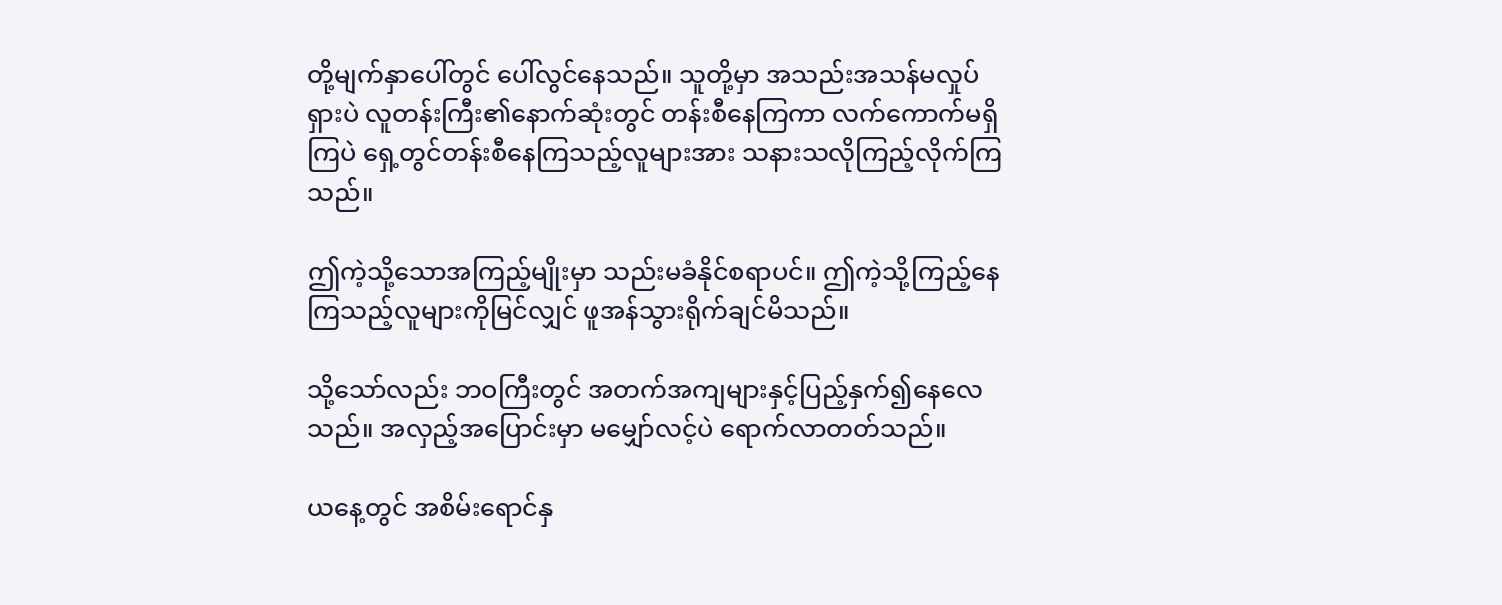တို့မျက်နှာပေါ်တွင် ပေါ်လွင်နေသည်။ သူတို့မှာ အသည်းအသန်မလှုပ်ရှားပဲ လူတန်းကြီး၏နောက်ဆုံးတွင် တန်းစီနေကြကာ လက်ကောက်မရှိကြပဲ ရှေ့တွင်တန်းစီနေကြသည့်လူများအား သနားသလိုကြည့်လိုက်ကြသည်။

ဤကဲ့သို့သောအကြည့်မျိုးမှာ သည်းမခံနိုင်စရာပင်။ ဤကဲ့သို့ကြည့်နေကြသည့်လူများကိုမြင်လျှင် ဖူအန်သွားရိုက်ချင်မိသည်။

သို့သော်လည်း ဘဝကြီးတွင် အတက်အကျများနှင့်ပြည့်နှက်၍နေလေသည်။ အလှည့်အပြောင်းမှာ မမျှော်လင့်ပဲ ရောက်လာတတ်သည်။

ယနေ့တွင် အစိမ်းရောင်နှ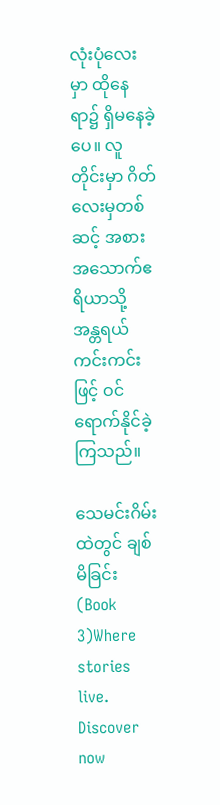လုံးပုံလေးမှာ ထိုနေရာ၌ ရှိမနေခဲ့ပေ။ လူတိုင်းမှာ ဂိတ်လေးမှတစ်ဆင့် အစားအသောက်ဧရိယာသို့ အန္တရယ်ကင်းကင်းဖြင့် ဝင်ရောက်နိုင်ခဲ့ကြသည်။

သေမင်းဂိမ်းထဲတွင် ချစ်မိခြင်း (Book 3)Where stories live. Discover now